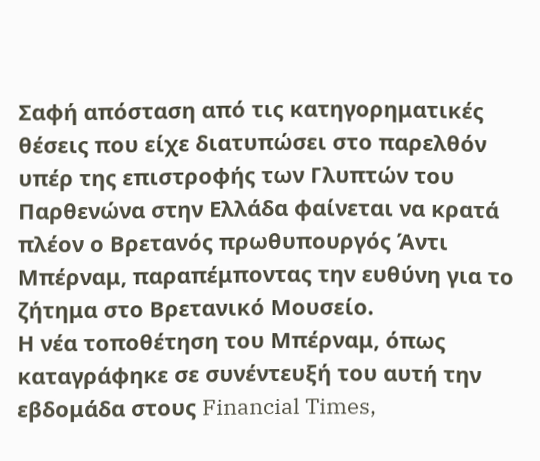Σαφή απόσταση από τις κατηγορηματικές θέσεις που είχε διατυπώσει στο παρελθόν υπέρ της επιστροφής των Γλυπτών του Παρθενώνα στην Ελλάδα φαίνεται να κρατά πλέον ο Βρετανός πρωθυπουργός Άντι Μπέρναμ, παραπέμποντας την ευθύνη για το ζήτημα στο Βρετανικό Μουσείο.
Η νέα τοποθέτηση του Μπέρναμ, όπως καταγράφηκε σε συνέντευξή του αυτή την εβδομάδα στους Financial Times,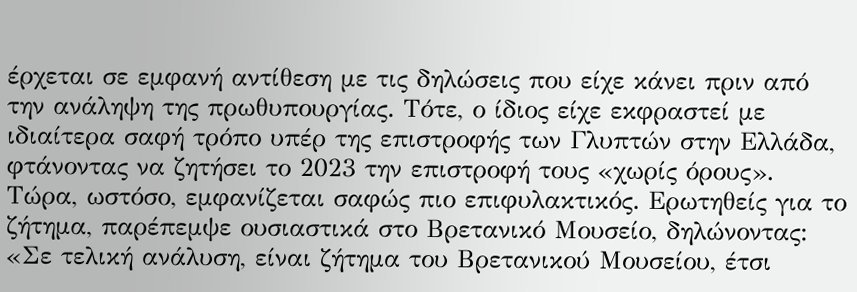έρχεται σε εμφανή αντίθεση με τις δηλώσεις που είχε κάνει πριν από την ανάληψη της πρωθυπουργίας. Τότε, ο ίδιος είχε εκφραστεί με ιδιαίτερα σαφή τρόπο υπέρ της επιστροφής των Γλυπτών στην Ελλάδα, φτάνοντας να ζητήσει το 2023 την επιστροφή τους «χωρίς όρους».
Τώρα, ωστόσο, εμφανίζεται σαφώς πιο επιφυλακτικός. Ερωτηθείς για το ζήτημα, παρέπεμψε ουσιαστικά στο Βρετανικό Μουσείο, δηλώνοντας: «Σε τελική ανάλυση, είναι ζήτημα του Βρετανικού Μουσείου, έτσι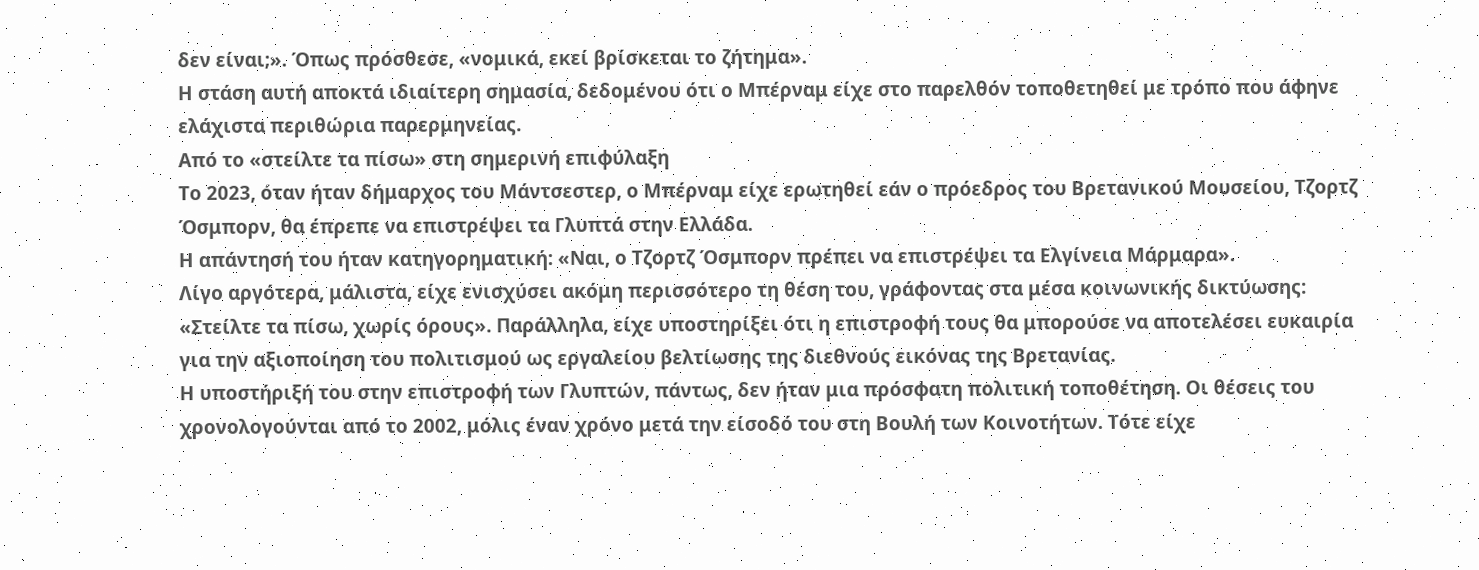δεν είναι;». Όπως πρόσθεσε, «νομικά, εκεί βρίσκεται το ζήτημα».
Η στάση αυτή αποκτά ιδιαίτερη σημασία, δεδομένου ότι ο Μπέρναμ είχε στο παρελθόν τοποθετηθεί με τρόπο που άφηνε ελάχιστα περιθώρια παρερμηνείας.
Από το «στείλτε τα πίσω» στη σημερινή επιφύλαξη
Το 2023, όταν ήταν δήμαρχος του Μάντσεστερ, ο Μπέρναμ είχε ερωτηθεί εάν ο πρόεδρος του Βρετανικού Μουσείου, Τζορτζ Όσμπορν, θα έπρεπε να επιστρέψει τα Γλυπτά στην Ελλάδα.
Η απάντησή του ήταν κατηγορηματική: «Ναι, ο Τζορτζ Όσμπορν πρέπει να επιστρέψει τα Ελγίνεια Μάρμαρα».
Λίγο αργότερα, μάλιστα, είχε ενισχύσει ακόμη περισσότερο τη θέση του, γράφοντας στα μέσα κοινωνικής δικτύωσης: «Στείλτε τα πίσω, χωρίς όρους». Παράλληλα, είχε υποστηρίξει ότι η επιστροφή τους θα μπορούσε να αποτελέσει ευκαιρία για την αξιοποίηση του πολιτισμού ως εργαλείου βελτίωσης της διεθνούς εικόνας της Βρετανίας.
Η υποστήριξή του στην επιστροφή των Γλυπτών, πάντως, δεν ήταν μια πρόσφατη πολιτική τοποθέτηση. Οι θέσεις του χρονολογούνται από το 2002, μόλις έναν χρόνο μετά την είσοδό του στη Βουλή των Κοινοτήτων. Τότε είχε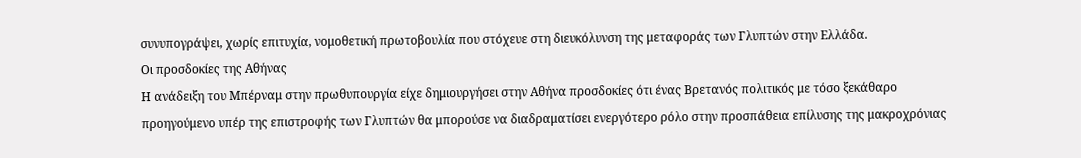συνυπογράψει, χωρίς επιτυχία, νομοθετική πρωτοβουλία που στόχευε στη διευκόλυνση της μεταφοράς των Γλυπτών στην Ελλάδα.
Οι προσδοκίες της Αθήνας
Η ανάδειξη του Μπέρναμ στην πρωθυπουργία είχε δημιουργήσει στην Αθήνα προσδοκίες ότι ένας Βρετανός πολιτικός με τόσο ξεκάθαρο προηγούμενο υπέρ της επιστροφής των Γλυπτών θα μπορούσε να διαδραματίσει ενεργότερο ρόλο στην προσπάθεια επίλυσης της μακροχρόνιας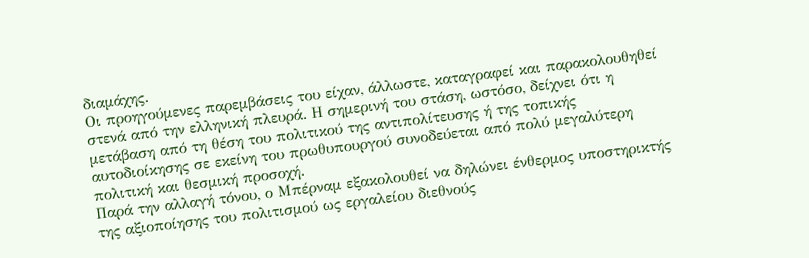διαμάχης.
Οι προηγούμενες παρεμβάσεις του είχαν, άλλωστε, καταγραφεί και παρακολουθηθεί στενά από την ελληνική πλευρά. Η σημερινή του στάση, ωστόσο, δείχνει ότι η μετάβαση από τη θέση του πολιτικού της αντιπολίτευσης ή της τοπικής αυτοδιοίκησης σε εκείνη του πρωθυπουργού συνοδεύεται από πολύ μεγαλύτερη πολιτική και θεσμική προσοχή.
Παρά την αλλαγή τόνου, ο Μπέρναμ εξακολουθεί να δηλώνει ένθερμος υποστηρικτής της αξιοποίησης του πολιτισμού ως εργαλείου διεθνούς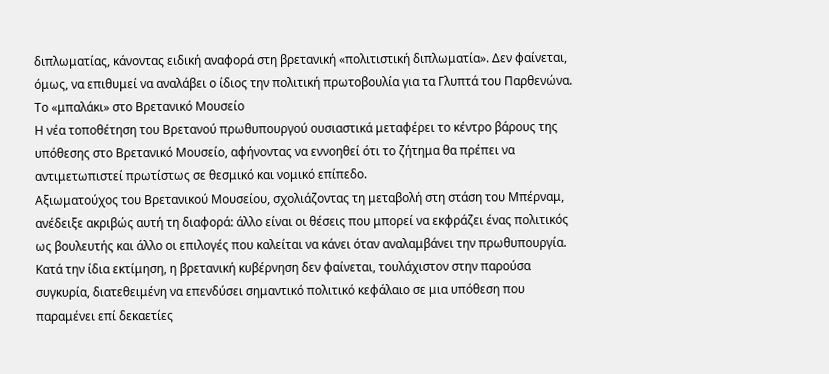διπλωματίας, κάνοντας ειδική αναφορά στη βρετανική «πολιτιστική διπλωματία». Δεν φαίνεται, όμως, να επιθυμεί να αναλάβει ο ίδιος την πολιτική πρωτοβουλία για τα Γλυπτά του Παρθενώνα.
Το «μπαλάκι» στο Βρετανικό Μουσείο
Η νέα τοποθέτηση του Βρετανού πρωθυπουργού ουσιαστικά μεταφέρει το κέντρο βάρους της υπόθεσης στο Βρετανικό Μουσείο, αφήνοντας να εννοηθεί ότι το ζήτημα θα πρέπει να αντιμετωπιστεί πρωτίστως σε θεσμικό και νομικό επίπεδο.
Αξιωματούχος του Βρετανικού Μουσείου, σχολιάζοντας τη μεταβολή στη στάση του Μπέρναμ, ανέδειξε ακριβώς αυτή τη διαφορά: άλλο είναι οι θέσεις που μπορεί να εκφράζει ένας πολιτικός ως βουλευτής και άλλο οι επιλογές που καλείται να κάνει όταν αναλαμβάνει την πρωθυπουργία.
Κατά την ίδια εκτίμηση, η βρετανική κυβέρνηση δεν φαίνεται, τουλάχιστον στην παρούσα συγκυρία, διατεθειμένη να επενδύσει σημαντικό πολιτικό κεφάλαιο σε μια υπόθεση που παραμένει επί δεκαετίες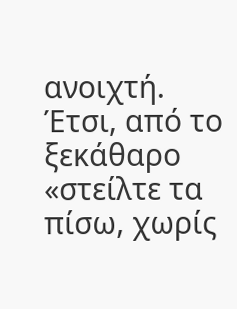ανοιχτή.
Έτσι, από το ξεκάθαρο «στείλτε τα πίσω, χωρίς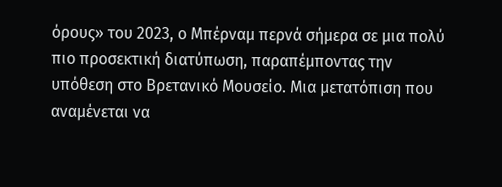όρους» του 2023, ο Μπέρναμ περνά σήμερα σε μια πολύ πιο προσεκτική διατύπωση, παραπέμποντας την υπόθεση στο Βρετανικό Μουσείο. Μια μετατόπιση που αναμένεται να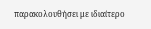παρακολουθήσει με ιδιαίτερο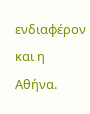ενδιαφέρον και η Αθήνα.